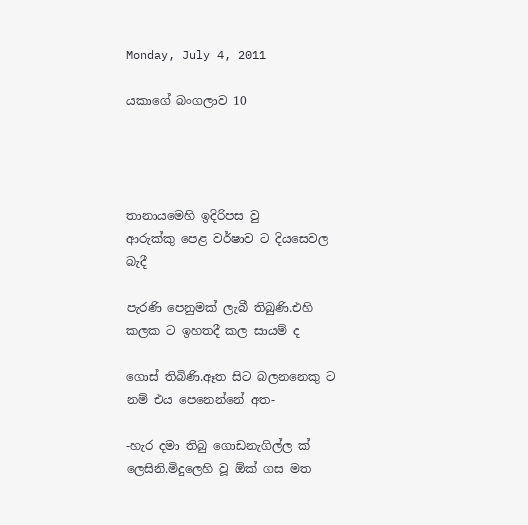Monday, July 4, 2011

යකා‍ගේ බංගලාව 10




තානායමෙහි ඉදිරිපස වු ආරුක්කු ‍පෙළ ‍වර්ෂාව ට දි‍යසෙවල බැදී

පැරණි පෙනුමක් ලැබී තිබුණි.එහි කලක ට ඉහතදී කල සායම් ද

ගොස් තිබිණි.ඈත සිට බලනනෙකු ට නම් එය පෙනෙන්නේ අත-

-හැර දමා තිබු ගොඩනැගිල්ල ක් ලෙසිනි.මිදුලෙහි වූ ඕක් ගස මත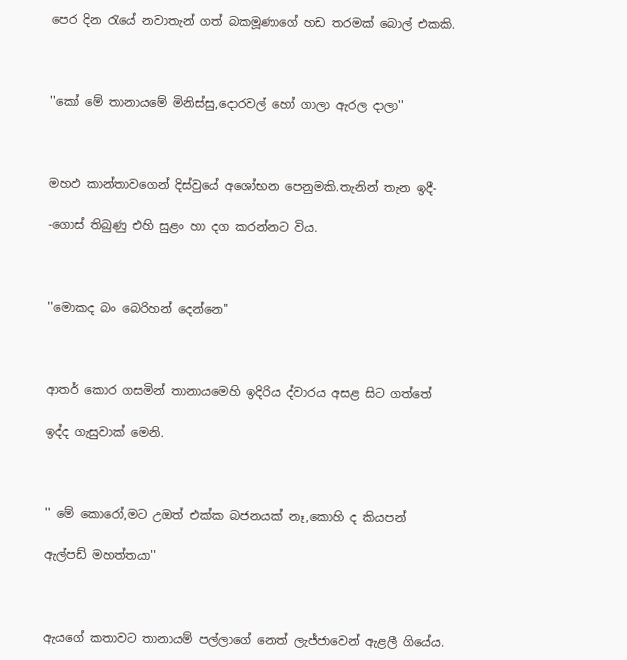පෙර දින රැයේ ‍නවාතැන් ගත් බකමූණා‍ගේ හඩ තරමක් බොල් එකකි.



''කෝ මේ තානායමේ මිනිස්සු,දොරවල් හෝ ගාලා ඇරල දාලා''



මහඵ කාන්තාවගෙන් දිස්වුයේ අ‍ශෝභන ‍පෙනුමකි.තැනින් තැන ඉදී-

-ගොස් තිබුණු එහි සුළං හා දග කරන්න‍ට විය.



''මොකද බං බෙරිහන් දෙන්නෙ''



ආතර් කොර ගසමින් තානායමෙහි ඉදිරිය ද්වාරය අසළ සිට ගත්තේ

ඉද්ද ගැසුවාක් මෙනි.



'' මේ කොරෝ,මට උඔත් එක්ක බජනයක් නෑ,කොහි ද කියපන්

ඇල්පඩ් මහත්ත‍‍යා''



ඇයගේ කතාවට තානායම් පල්ලාගේ ‍නෙත් ලැජ්ජාවෙන් ඇළලී ගියේය.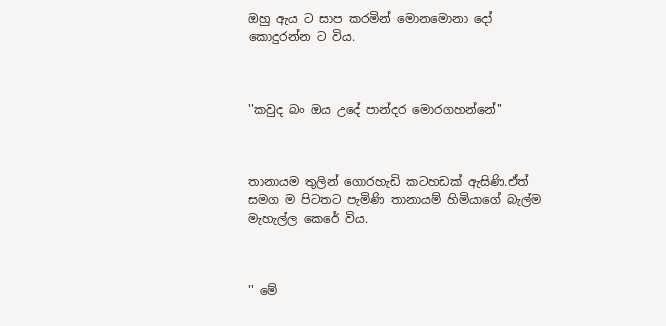ඔහු ඇය ට සාප කරමින් මොනමොනා දෝ කොදුරන්න ට විය.



''කවුද බං ඔය උදේ පාන්දර මොරගහන්නේ''



තානායම තුලින් ගොරහැඩි කටහඩක් ඇසිණි.ඒත් සමග ම පිටතට පැමිණි තානායම් හිමියාගේ බැල්ම මැහැල්ල කෙරේ විය.



'' මේ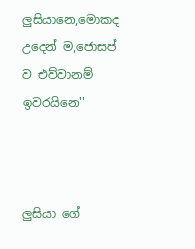ලුසියානෙ,මොකද උදෙන් ම,ජොසප් ව එව්වානම් ඉවරයිනෙ''



ලුසියා ගේ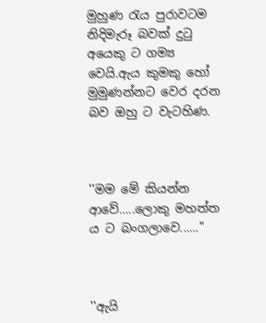මුහුණ රැය පුරා‍‍වටම නිදිමැරූ බවක් දුටු අයෙකු ට ගම්‍ය වෙයි.ඇය කුමකු හෝ මුමුණන්නට ‍වෙර දරන බව ඔහු ට ‍වැටහිණ.



''මම මේ කියන්න ආ‍වේ.....ලොකු මහත්ත ය ට බංග‍ලාවෙ......''



''ඇයි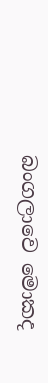බංගලාවෙ ‍මොකද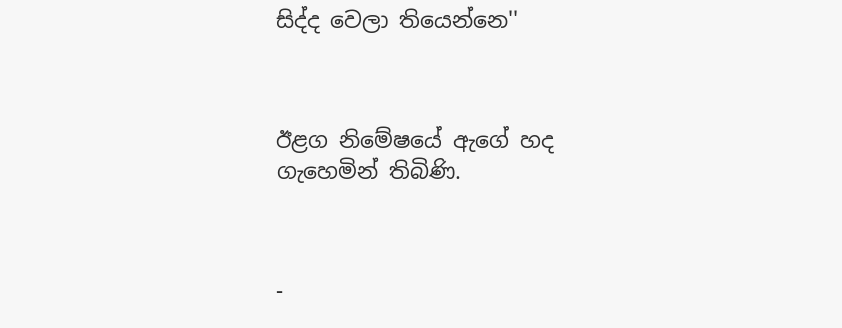සිද්ද වෙලා තියෙන්නෙ''



ඊළග නිමේෂයේ ඇගේ හද ගැහෙමින් තිබිණි.



-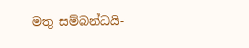මතු සම්බන්ධයි-